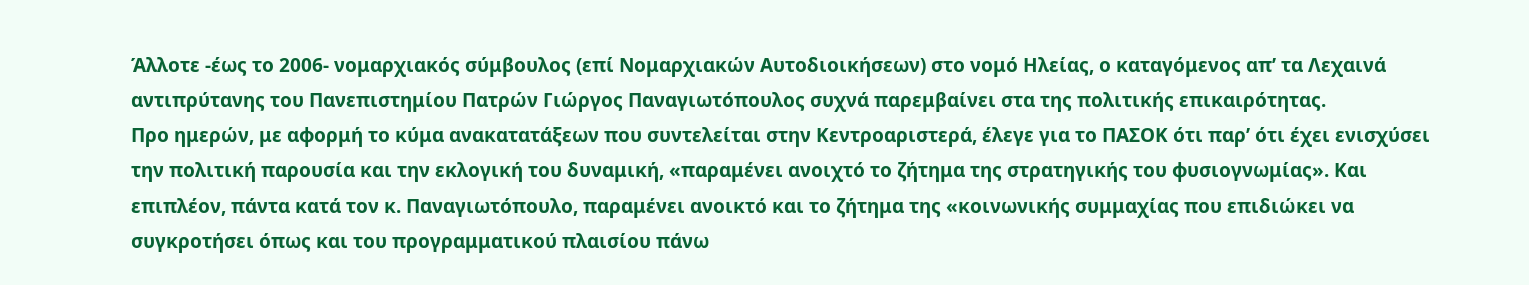Άλλοτε -έως το 2006- νομαρχιακός σύμβουλος (επί Νομαρχιακών Αυτοδιοικήσεων) στο νομό Ηλείας, ο καταγόμενος απ’ τα Λεχαινά αντιπρύτανης του Πανεπιστημίου Πατρών Γιώργος Παναγιωτόπουλος συχνά παρεμβαίνει στα της πολιτικής επικαιρότητας.
Προ ημερών, με αφορμή το κύμα ανακατατάξεων που συντελείται στην Κεντροαριστερά, έλεγε για το ΠΑΣΟΚ ότι παρ’ ότι έχει ενισχύσει την πολιτική παρουσία και την εκλογική του δυναμική, «παραμένει ανοιχτό το ζήτημα της στρατηγικής του φυσιογνωμίας». Και επιπλέον, πάντα κατά τον κ. Παναγιωτόπουλο, παραμένει ανοικτό και το ζήτημα της «κοινωνικής συμμαχίας που επιδιώκει να συγκροτήσει όπως και του προγραμματικού πλαισίου πάνω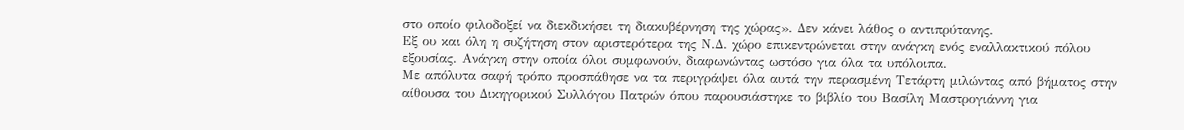στο οποίο φιλοδοξεί να διεκδικήσει τη διακυβέρνηση της χώρας». Δεν κάνει λάθος ο αντιπρύτανης.
Εξ ου και όλη η συζήτηση στον αριστερότερα της Ν.Δ. χώρο επικεντρώνεται στην ανάγκη ενός εναλλακτικού πόλου εξουσίας. Ανάγκη στην οποία όλοι συμφωνούν, διαφωνώντας ωστόσο για όλα τα υπόλοιπα.
Με απόλυτα σαφή τρόπο προσπάθησε να τα περιγράψει όλα αυτά την περασμένη Τετάρτη μιλώντας από βήματος στην αίθουσα του Δικηγορικού Συλλόγου Πατρών όπου παρουσιάστηκε το βιβλίο του Βασίλη Μαστρογιάννη για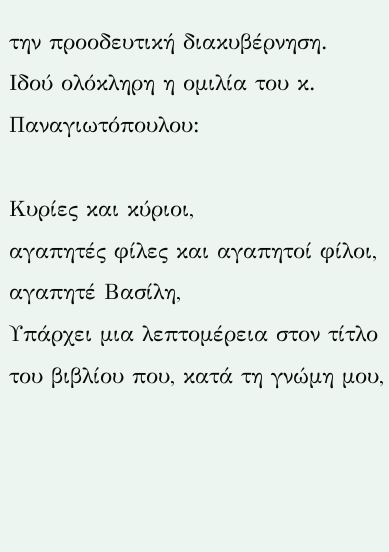την προοδευτική διακυβέρνηση.
Ιδού ολόκληρη η ομιλία του κ. Παναγιωτόπουλου:

Κυρίες και κύριοι,
αγαπητές φίλες και αγαπητοί φίλοι,
αγαπητέ Βασίλη,
Υπάρχει μια λεπτομέρεια στον τίτλο του βιβλίου που, κατά τη γνώμη μου,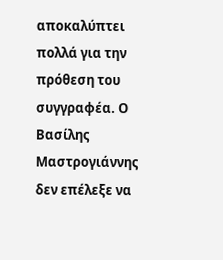αποκαλύπτει πολλά για την πρόθεση του συγγραφέα. Ο Βασίλης Μαστρογιάννης δεν επέλεξε να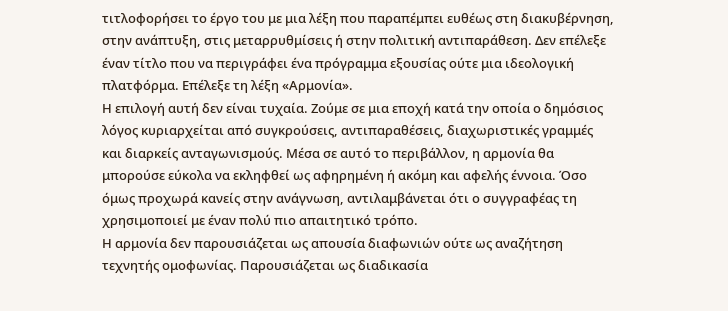τιτλοφορήσει το έργο του με μια λέξη που παραπέμπει ευθέως στη διακυβέρνηση, στην ανάπτυξη, στις μεταρρυθμίσεις ή στην πολιτική αντιπαράθεση. Δεν επέλεξε έναν τίτλο που να περιγράφει ένα πρόγραμμα εξουσίας ούτε μια ιδεολογική πλατφόρμα. Επέλεξε τη λέξη «Αρμονία».
Η επιλογή αυτή δεν είναι τυχαία. Ζούμε σε μια εποχή κατά την οποία ο δημόσιος λόγος κυριαρχείται από συγκρούσεις, αντιπαραθέσεις, διαχωριστικές γραμμές και διαρκείς ανταγωνισμούς. Μέσα σε αυτό το περιβάλλον, η αρμονία θα μπορούσε εύκολα να εκληφθεί ως αφηρημένη ή ακόμη και αφελής έννοια. Όσο όμως προχωρά κανείς στην ανάγνωση, αντιλαμβάνεται ότι ο συγγραφέας τη χρησιμοποιεί με έναν πολύ πιο απαιτητικό τρόπο.
Η αρμονία δεν παρουσιάζεται ως απουσία διαφωνιών ούτε ως αναζήτηση τεχνητής ομοφωνίας. Παρουσιάζεται ως διαδικασία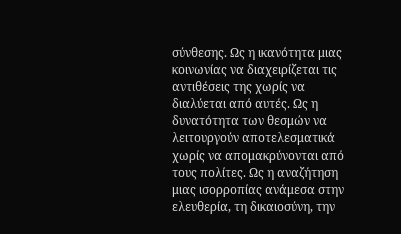σύνθεσης. Ως η ικανότητα μιας κοινωνίας να διαχειρίζεται τις αντιθέσεις της χωρίς να διαλύεται από αυτές. Ως η δυνατότητα των θεσμών να λειτουργούν αποτελεσματικά χωρίς να απομακρύνονται από τους πολίτες. Ως η αναζήτηση μιας ισορροπίας ανάμεσα στην ελευθερία, τη δικαιοσύνη, την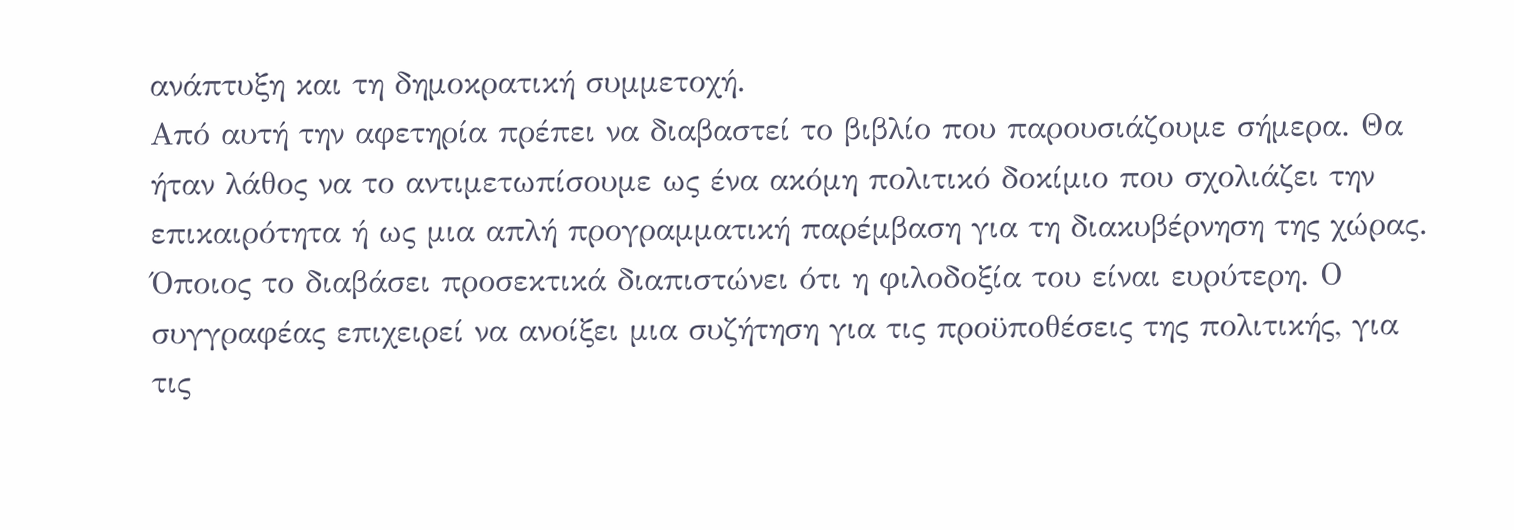ανάπτυξη και τη δημοκρατική συμμετοχή.
Από αυτή την αφετηρία πρέπει να διαβαστεί το βιβλίο που παρουσιάζουμε σήμερα. Θα ήταν λάθος να το αντιμετωπίσουμε ως ένα ακόμη πολιτικό δοκίμιο που σχολιάζει την επικαιρότητα ή ως μια απλή προγραμματική παρέμβαση για τη διακυβέρνηση της χώρας. Όποιος το διαβάσει προσεκτικά διαπιστώνει ότι η φιλοδοξία του είναι ευρύτερη. Ο συγγραφέας επιχειρεί να ανοίξει μια συζήτηση για τις προϋποθέσεις της πολιτικής, για τις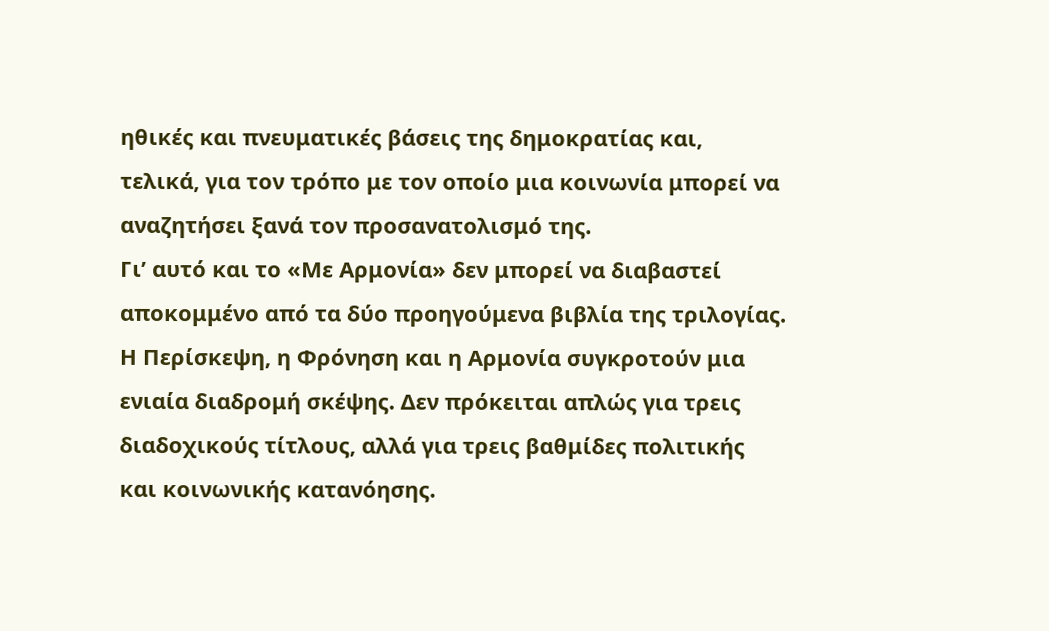ηθικές και πνευματικές βάσεις της δημοκρατίας και, τελικά, για τον τρόπο με τον οποίο μια κοινωνία μπορεί να αναζητήσει ξανά τον προσανατολισμό της.
Γι’ αυτό και το «Με Αρμονία» δεν μπορεί να διαβαστεί αποκομμένο από τα δύο προηγούμενα βιβλία της τριλογίας. Η Περίσκεψη, η Φρόνηση και η Αρμονία συγκροτούν μια ενιαία διαδρομή σκέψης. Δεν πρόκειται απλώς για τρεις διαδοχικούς τίτλους, αλλά για τρεις βαθμίδες πολιτικής και κοινωνικής κατανόησης.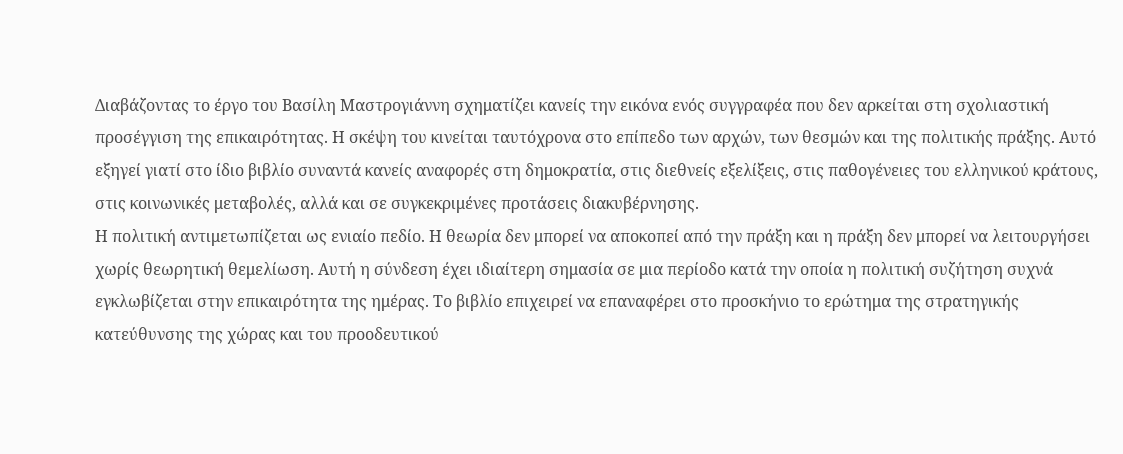Διαβάζοντας το έργο του Βασίλη Μαστρογιάννη σχηματίζει κανείς την εικόνα ενός συγγραφέα που δεν αρκείται στη σχολιαστική προσέγγιση της επικαιρότητας. Η σκέψη του κινείται ταυτόχρονα στο επίπεδο των αρχών, των θεσμών και της πολιτικής πράξης. Αυτό εξηγεί γιατί στο ίδιο βιβλίο συναντά κανείς αναφορές στη δημοκρατία, στις διεθνείς εξελίξεις, στις παθογένειες του ελληνικού κράτους, στις κοινωνικές μεταβολές, αλλά και σε συγκεκριμένες προτάσεις διακυβέρνησης.
Η πολιτική αντιμετωπίζεται ως ενιαίο πεδίο. Η θεωρία δεν μπορεί να αποκοπεί από την πράξη και η πράξη δεν μπορεί να λειτουργήσει χωρίς θεωρητική θεμελίωση. Αυτή η σύνδεση έχει ιδιαίτερη σημασία σε μια περίοδο κατά την οποία η πολιτική συζήτηση συχνά εγκλωβίζεται στην επικαιρότητα της ημέρας. Το βιβλίο επιχειρεί να επαναφέρει στο προσκήνιο το ερώτημα της στρατηγικής κατεύθυνσης της χώρας και του προοδευτικού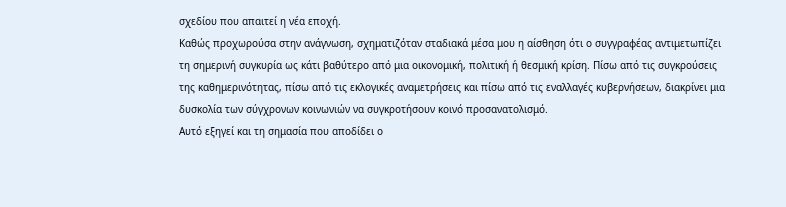σχεδίου που απαιτεί η νέα εποχή.
Καθώς προχωρούσα στην ανάγνωση, σχηματιζόταν σταδιακά μέσα μου η αίσθηση ότι ο συγγραφέας αντιμετωπίζει τη σημερινή συγκυρία ως κάτι βαθύτερο από μια οικονομική, πολιτική ή θεσμική κρίση. Πίσω από τις συγκρούσεις της καθημερινότητας, πίσω από τις εκλογικές αναμετρήσεις και πίσω από τις εναλλαγές κυβερνήσεων, διακρίνει μια δυσκολία των σύγχρονων κοινωνιών να συγκροτήσουν κοινό προσανατολισμό.
Αυτό εξηγεί και τη σημασία που αποδίδει ο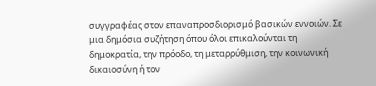συγγραφέας στον επαναπροσδιορισμό βασικών εννοιών. Σε μια δημόσια συζήτηση όπου όλοι επικαλούνται τη δημοκρατία, την πρόοδο, τη μεταρρύθμιση, την κοινωνική δικαιοσύνη ή τον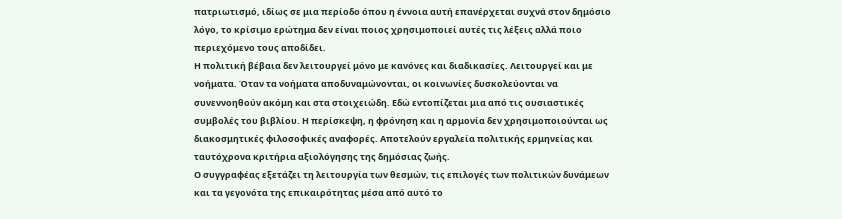πατριωτισμό, ιδίως σε μια περίοδο όπου η έννοια αυτή επανέρχεται συχνά στον δημόσιο λόγο, το κρίσιμο ερώτημα δεν είναι ποιος χρησιμοποιεί αυτές τις λέξεις αλλά ποιο περιεχόμενο τους αποδίδει.
Η πολιτική βέβαια δεν λειτουργεί μόνο με κανόνες και διαδικασίες. Λειτουργεί και με νοήματα. Όταν τα νοήματα αποδυναμώνονται, οι κοινωνίες δυσκολεύονται να συνεννοηθούν ακόμη και στα στοιχειώδη. Εδώ εντοπίζεται μια από τις ουσιαστικές συμβολές του βιβλίου. Η περίσκεψη, η φρόνηση και η αρμονία δεν χρησιμοποιούνται ως διακοσμητικές φιλοσοφικές αναφορές. Αποτελούν εργαλεία πολιτικής ερμηνείας και ταυτόχρονα κριτήρια αξιολόγησης της δημόσιας ζωής.
Ο συγγραφέας εξετάζει τη λειτουργία των θεσμών, τις επιλογές των πολιτικών δυνάμεων και τα γεγονότα της επικαιρότητας μέσα από αυτό το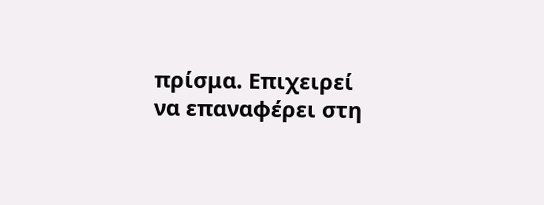πρίσμα. Επιχειρεί να επαναφέρει στη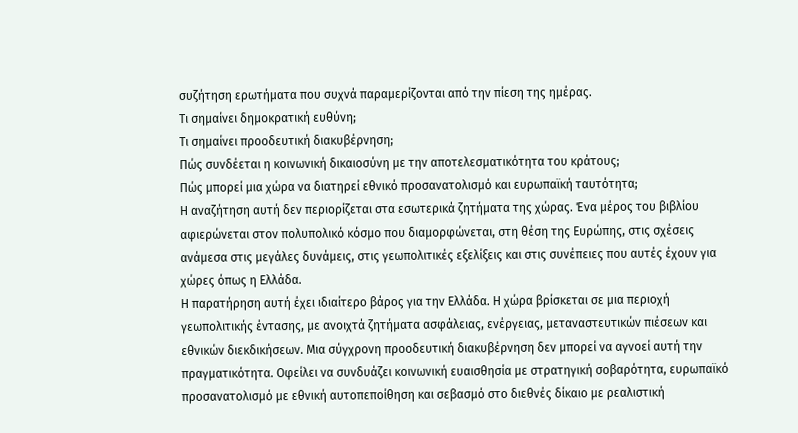συζήτηση ερωτήματα που συχνά παραμερίζονται από την πίεση της ημέρας.
Τι σημαίνει δημοκρατική ευθύνη;
Τι σημαίνει προοδευτική διακυβέρνηση;
Πώς συνδέεται η κοινωνική δικαιοσύνη με την αποτελεσματικότητα του κράτους;
Πώς μπορεί μια χώρα να διατηρεί εθνικό προσανατολισμό και ευρωπαϊκή ταυτότητα;
Η αναζήτηση αυτή δεν περιορίζεται στα εσωτερικά ζητήματα της χώρας. Ένα μέρος του βιβλίου αφιερώνεται στον πολυπολικό κόσμο που διαμορφώνεται, στη θέση της Ευρώπης, στις σχέσεις ανάμεσα στις μεγάλες δυνάμεις, στις γεωπολιτικές εξελίξεις και στις συνέπειες που αυτές έχουν για χώρες όπως η Ελλάδα.
Η παρατήρηση αυτή έχει ιδιαίτερο βάρος για την Ελλάδα. Η χώρα βρίσκεται σε μια περιοχή γεωπολιτικής έντασης, με ανοιχτά ζητήματα ασφάλειας, ενέργειας, μεταναστευτικών πιέσεων και εθνικών διεκδικήσεων. Μια σύγχρονη προοδευτική διακυβέρνηση δεν μπορεί να αγνοεί αυτή την πραγματικότητα. Οφείλει να συνδυάζει κοινωνική ευαισθησία με στρατηγική σοβαρότητα, ευρωπαϊκό προσανατολισμό με εθνική αυτοπεποίθηση και σεβασμό στο διεθνές δίκαιο με ρεαλιστική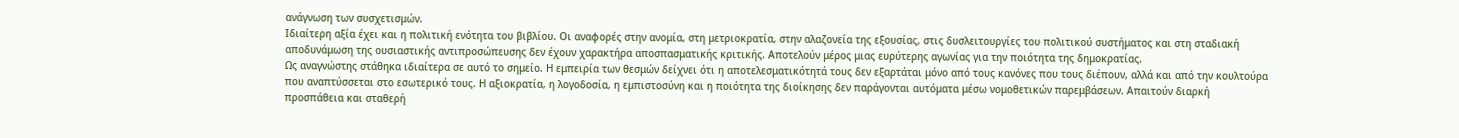ανάγνωση των συσχετισμών.
Ιδιαίτερη αξία έχει και η πολιτική ενότητα του βιβλίου. Οι αναφορές στην ανομία, στη μετριοκρατία, στην αλαζονεία της εξουσίας, στις δυσλειτουργίες του πολιτικού συστήματος και στη σταδιακή αποδυνάμωση της ουσιαστικής αντιπροσώπευσης δεν έχουν χαρακτήρα αποσπασματικής κριτικής. Αποτελούν μέρος μιας ευρύτερης αγωνίας για την ποιότητα της δημοκρατίας.
Ως αναγνώστης στάθηκα ιδιαίτερα σε αυτό το σημείο. Η εμπειρία των θεσμών δείχνει ότι η αποτελεσματικότητά τους δεν εξαρτάται μόνο από τους κανόνες που τους διέπουν, αλλά και από την κουλτούρα που αναπτύσσεται στο εσωτερικό τους. Η αξιοκρατία, η λογοδοσία, η εμπιστοσύνη και η ποιότητα της διοίκησης δεν παράγονται αυτόματα μέσω νομοθετικών παρεμβάσεων. Απαιτούν διαρκή προσπάθεια και σταθερή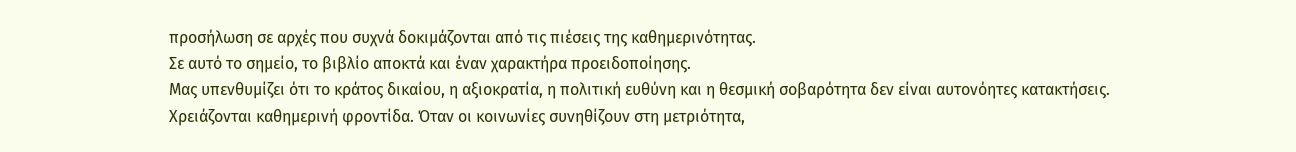προσήλωση σε αρχές που συχνά δοκιμάζονται από τις πιέσεις της καθημερινότητας.
Σε αυτό το σημείο, το βιβλίο αποκτά και έναν χαρακτήρα προειδοποίησης.
Μας υπενθυμίζει ότι το κράτος δικαίου, η αξιοκρατία, η πολιτική ευθύνη και η θεσμική σοβαρότητα δεν είναι αυτονόητες κατακτήσεις. Χρειάζονται καθημερινή φροντίδα. Όταν οι κοινωνίες συνηθίζουν στη μετριότητα,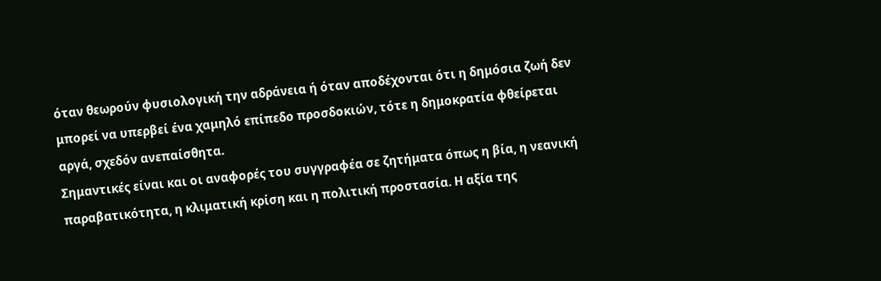όταν θεωρούν φυσιολογική την αδράνεια ή όταν αποδέχονται ότι η δημόσια ζωή δεν μπορεί να υπερβεί ένα χαμηλό επίπεδο προσδοκιών, τότε η δημοκρατία φθείρεται αργά, σχεδόν ανεπαίσθητα.
Σημαντικές είναι και οι αναφορές του συγγραφέα σε ζητήματα όπως η βία, η νεανική παραβατικότητα, η κλιματική κρίση και η πολιτική προστασία. Η αξία της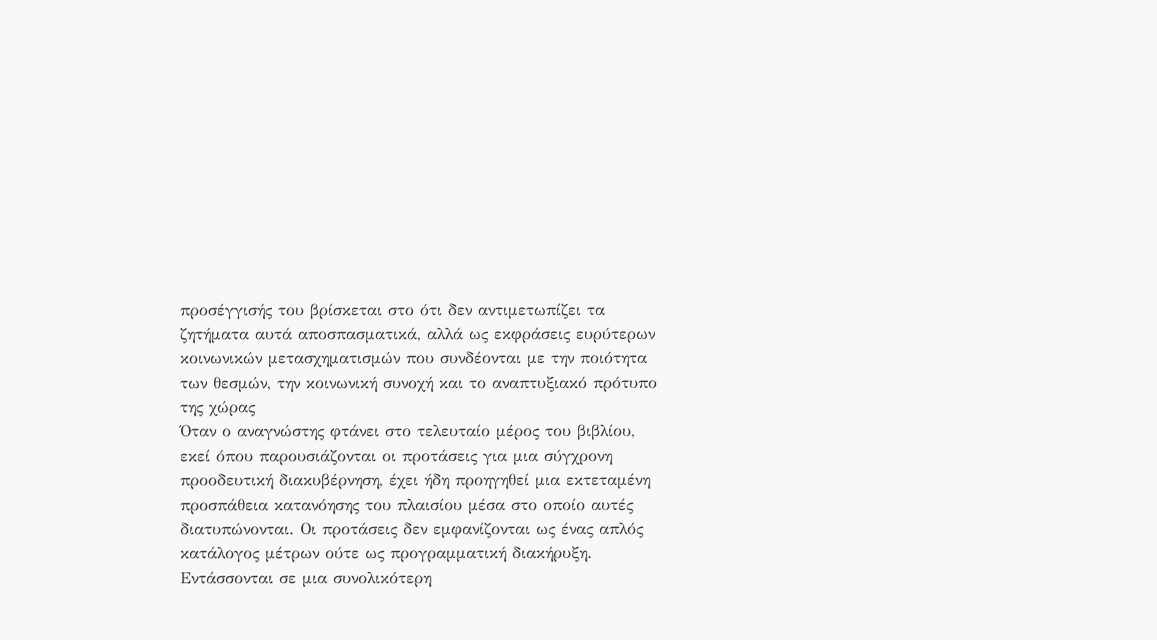προσέγγισής του βρίσκεται στο ότι δεν αντιμετωπίζει τα ζητήματα αυτά αποσπασματικά, αλλά ως εκφράσεις ευρύτερων κοινωνικών μετασχηματισμών που συνδέονται με την ποιότητα των θεσμών, την κοινωνική συνοχή και το αναπτυξιακό πρότυπο της χώρας
Όταν ο αναγνώστης φτάνει στο τελευταίο μέρος του βιβλίου, εκεί όπου παρουσιάζονται οι προτάσεις για μια σύγχρονη προοδευτική διακυβέρνηση, έχει ήδη προηγηθεί μια εκτεταμένη προσπάθεια κατανόησης του πλαισίου μέσα στο οποίο αυτές διατυπώνονται. Οι προτάσεις δεν εμφανίζονται ως ένας απλός κατάλογος μέτρων ούτε ως προγραμματική διακήρυξη. Εντάσσονται σε μια συνολικότερη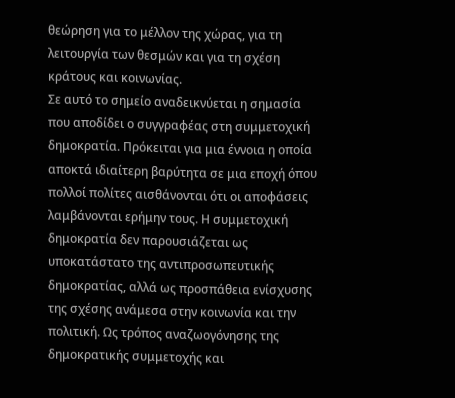θεώρηση για το μέλλον της χώρας, για τη λειτουργία των θεσμών και για τη σχέση κράτους και κοινωνίας.
Σε αυτό το σημείο αναδεικνύεται η σημασία που αποδίδει ο συγγραφέας στη συμμετοχική δημοκρατία. Πρόκειται για μια έννοια η οποία αποκτά ιδιαίτερη βαρύτητα σε μια εποχή όπου πολλοί πολίτες αισθάνονται ότι οι αποφάσεις λαμβάνονται ερήμην τους. Η συμμετοχική δημοκρατία δεν παρουσιάζεται ως υποκατάστατο της αντιπροσωπευτικής δημοκρατίας, αλλά ως προσπάθεια ενίσχυσης της σχέσης ανάμεσα στην κοινωνία και την πολιτική. Ως τρόπος αναζωογόνησης της δημοκρατικής συμμετοχής και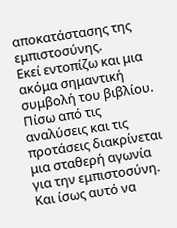αποκατάστασης της εμπιστοσύνης.
Εκεί εντοπίζω και μια ακόμα σημαντική συμβολή του βιβλίου. Πίσω από τις αναλύσεις και τις προτάσεις διακρίνεται μια σταθερή αγωνία για την εμπιστοσύνη. Και ίσως αυτό να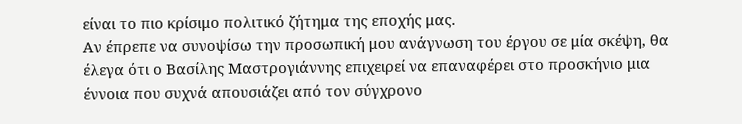είναι το πιο κρίσιμο πολιτικό ζήτημα της εποχής μας.
Αν έπρεπε να συνοψίσω την προσωπική μου ανάγνωση του έργου σε μία σκέψη, θα έλεγα ότι ο Βασίλης Μαστρογιάννης επιχειρεί να επαναφέρει στο προσκήνιο μια έννοια που συχνά απουσιάζει από τον σύγχρονο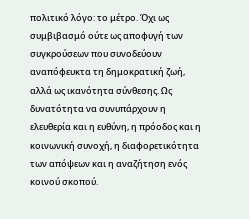πολιτικό λόγο: το μέτρο. Όχι ως συμβιβασμό ούτε ως αποφυγή των συγκρούσεων που συνοδεύουν αναπόφευκτα τη δημοκρατική ζωή, αλλά ως ικανότητα σύνθεσης. Ως δυνατότητα να συνυπάρχουν η ελευθερία και η ευθύνη, η πρόοδος και η κοινωνική συνοχή, η διαφορετικότητα των απόψεων και η αναζήτηση ενός κοινού σκοπού.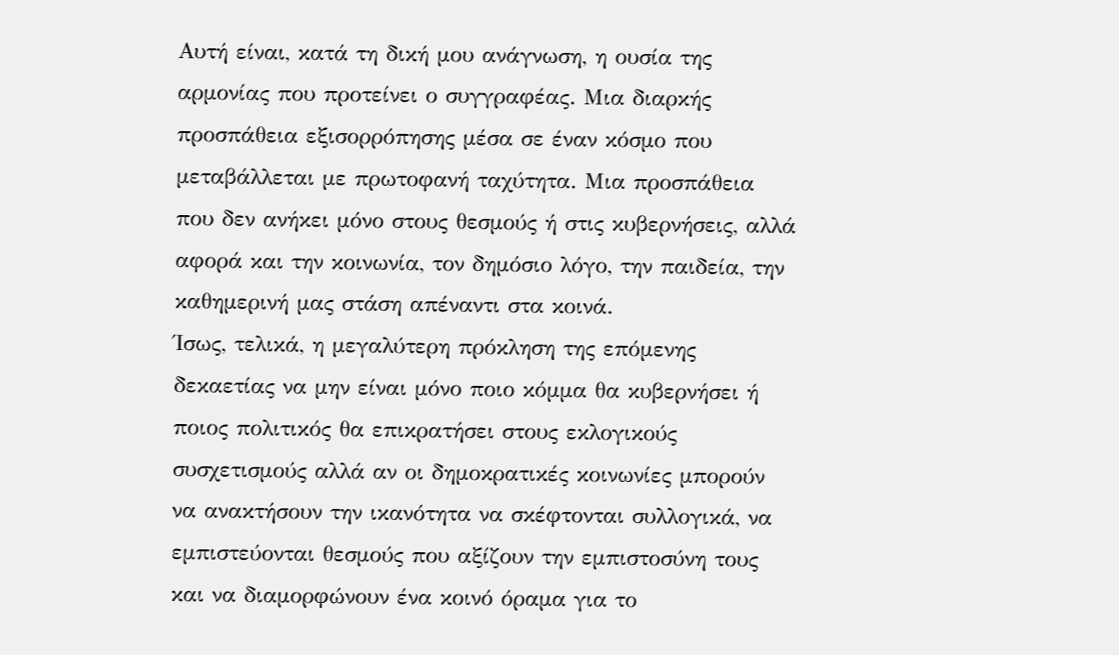Αυτή είναι, κατά τη δική μου ανάγνωση, η ουσία της αρμονίας που προτείνει ο συγγραφέας. Μια διαρκής προσπάθεια εξισορρόπησης μέσα σε έναν κόσμο που μεταβάλλεται με πρωτοφανή ταχύτητα. Μια προσπάθεια που δεν ανήκει μόνο στους θεσμούς ή στις κυβερνήσεις, αλλά αφορά και την κοινωνία, τον δημόσιο λόγο, την παιδεία, την καθημερινή μας στάση απέναντι στα κοινά.
Ίσως, τελικά, η μεγαλύτερη πρόκληση της επόμενης δεκαετίας να μην είναι μόνο ποιο κόμμα θα κυβερνήσει ή ποιος πολιτικός θα επικρατήσει στους εκλογικούς συσχετισμούς αλλά αν οι δημοκρατικές κοινωνίες μπορούν να ανακτήσουν την ικανότητα να σκέφτονται συλλογικά, να εμπιστεύονται θεσμούς που αξίζουν την εμπιστοσύνη τους και να διαμορφώνουν ένα κοινό όραμα για το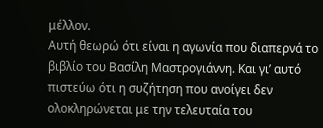μέλλον.
Αυτή θεωρώ ότι είναι η αγωνία που διαπερνά το βιβλίο του Βασίλη Μαστρογιάννη. Και γι’ αυτό πιστεύω ότι η συζήτηση που ανοίγει δεν ολοκληρώνεται με την τελευταία του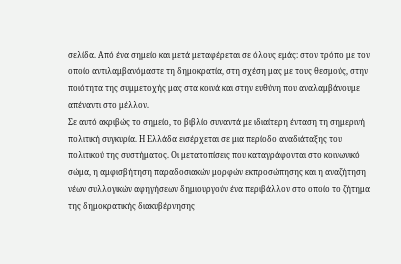σελίδα. Από ένα σημείο και μετά μεταφέρεται σε όλους εμάς: στον τρόπο με τον οποίο αντιλαμβανόμαστε τη δημοκρατία, στη σχέση μας με τους θεσμούς, στην ποιότητα της συμμετοχής μας στα κοινά και στην ευθύνη που αναλαμβάνουμε απέναντι στο μέλλον.
Σε αυτό ακριβώς το σημείο, το βιβλίο συναντά με ιδιαίτερη ένταση τη σημερινή πολιτική συγκυρία. Η Ελλάδα εισέρχεται σε μια περίοδο αναδιάταξης του πολιτικού της συστήματος. Οι μετατοπίσεις που καταγράφονται στο κοινωνικό σώμα, η αμφισβήτηση παραδοσιακών μορφών εκπροσώπησης και η αναζήτηση νέων συλλογικών αφηγήσεων δημιουργούν ένα περιβάλλον στο οποίο το ζήτημα της δημοκρατικής διακυβέρνησης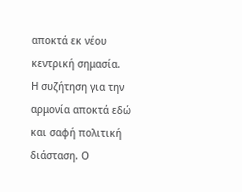αποκτά εκ νέου κεντρική σημασία.
Η συζήτηση για την αρμονία αποκτά εδώ και σαφή πολιτική διάσταση. Ο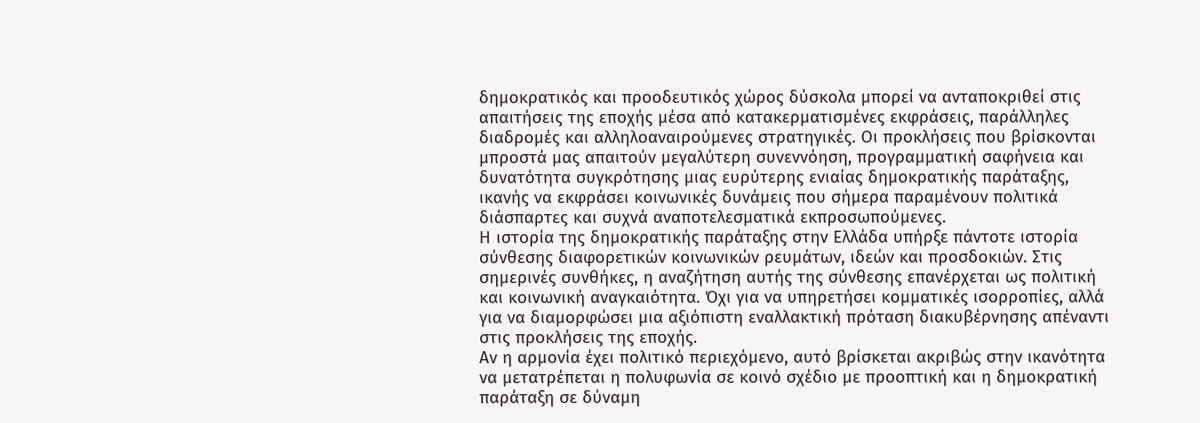δημοκρατικός και προοδευτικός χώρος δύσκολα μπορεί να ανταποκριθεί στις απαιτήσεις της εποχής μέσα από κατακερματισμένες εκφράσεις, παράλληλες διαδρομές και αλληλοαναιρούμενες στρατηγικές. Οι προκλήσεις που βρίσκονται μπροστά μας απαιτούν μεγαλύτερη συνεννόηση, προγραμματική σαφήνεια και δυνατότητα συγκρότησης μιας ευρύτερης ενιαίας δημοκρατικής παράταξης, ικανής να εκφράσει κοινωνικές δυνάμεις που σήμερα παραμένουν πολιτικά διάσπαρτες και συχνά αναποτελεσματικά εκπροσωπούμενες.
Η ιστορία της δημοκρατικής παράταξης στην Ελλάδα υπήρξε πάντοτε ιστορία σύνθεσης διαφορετικών κοινωνικών ρευμάτων, ιδεών και προσδοκιών. Στις σημερινές συνθήκες, η αναζήτηση αυτής της σύνθεσης επανέρχεται ως πολιτική και κοινωνική αναγκαιότητα. Όχι για να υπηρετήσει κομματικές ισορροπίες, αλλά για να διαμορφώσει μια αξιόπιστη εναλλακτική πρόταση διακυβέρνησης απέναντι στις προκλήσεις της εποχής.
Αν η αρμονία έχει πολιτικό περιεχόμενο, αυτό βρίσκεται ακριβώς στην ικανότητα να μετατρέπεται η πολυφωνία σε κοινό σχέδιο με προοπτική και η δημοκρατική παράταξη σε δύναμη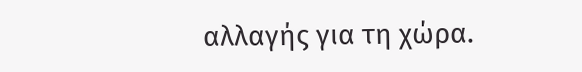αλλαγής για τη χώρα.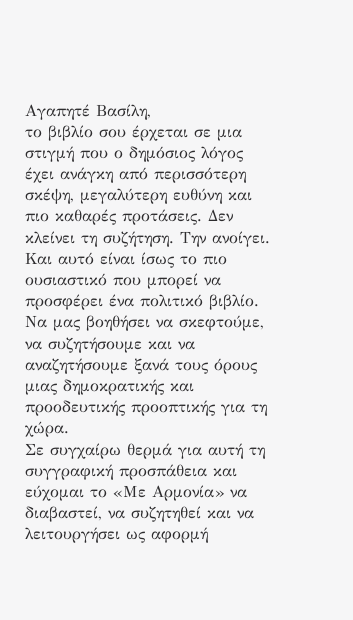Αγαπητέ Βασίλη,
το βιβλίο σου έρχεται σε μια στιγμή που ο δημόσιος λόγος έχει ανάγκη από περισσότερη σκέψη, μεγαλύτερη ευθύνη και πιο καθαρές προτάσεις. Δεν κλείνει τη συζήτηση. Την ανοίγει. Και αυτό είναι ίσως το πιο ουσιαστικό που μπορεί να προσφέρει ένα πολιτικό βιβλίο. Να μας βοηθήσει να σκεφτούμε, να συζητήσουμε και να αναζητήσουμε ξανά τους όρους μιας δημοκρατικής και προοδευτικής προοπτικής για τη χώρα.
Σε συγχαίρω θερμά για αυτή τη συγγραφική προσπάθεια και εύχομαι το «Με Αρμονία» να διαβαστεί, να συζητηθεί και να λειτουργήσει ως αφορμή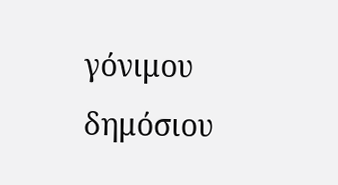γόνιμου δημόσιου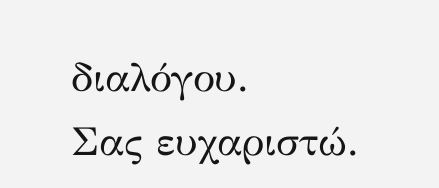διαλόγου.
Σας ευχαριστώ.